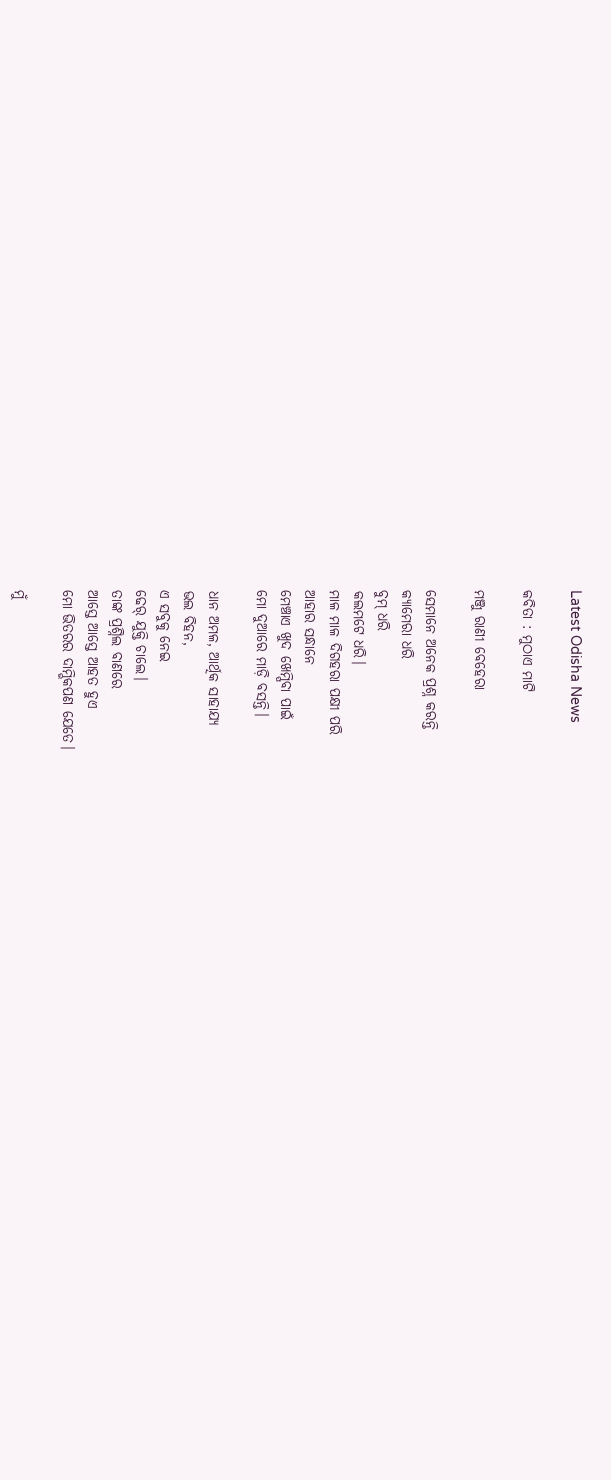Latest Odisha News

କବିତା : ମୁଠାଏ ମାଟି

ମଞ୍ଜୁ ରାଣୀ ବେହେରା

ସେମାନେ ଅନେକ ପ୍ରଶ୍ନ କରନ୍ତି
କ୍ୟାମେରା ଧରି
ବୁମ୍ ଧରି
କଲମଟେ ଧରି।
ମାଳ ମାଳ ଦିଗହରା ପକ୍ଷୀ ପରି
ଆହାର ସନ୍ଧାନେ
ମେଞ୍ଚାଏ ଖୁଦ ଖେମ୍ପିବା ପାଇଁ
ମୋ ଦୁଆରେ ମାଡ଼ି ବସନ୍ତି।

ଧାନ ଅମଳ, ଆର୍ଥିକ ସାହାଯ୍ୟ
ଭଲ ବିହନ,
ଏ ସବୁକୁ ନେଇ
ଢେର୍ ଯୁକ୍ତି ଚାଲେ।
ତାଙ୍କ ପ୍ରଶ୍ନିଲ ବାଣରେ
ଆସ୍ତେ ଆସ୍ତେ ଆହତ ହୁଏ
ମୋ ଭିତରର ଦାମ୍ଭିକପଣ ଯେତେ।

ମୁଁ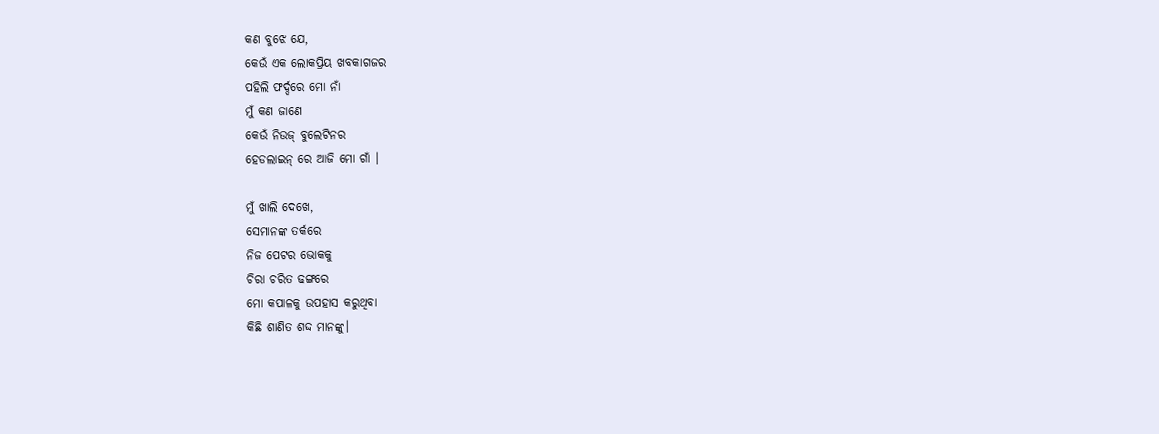କଣ ବୁଝେ ଯେ,
କେଉଁ ଏକ ଲୋକପ୍ରିୟ ଖବକାଗଜର
ପହିଲି ଫର୍ଦ୍ଦରେ ମୋ ନାଁ
ମୁଁ କଣ ଜାଣେ
କେଉଁ ନିଉଜ୍ ବୁଲେଟିନର
ହେଡଲାଇନ୍ ରେ ଆଜି ମୋ ଗାଁ ।

ମୁଁ ଖାଲି ଦେଖେ,
ସେମାନଙ୍କ ତର୍କରେ
ନିଜ ପେଟର ଭୋକକୁ
ଚିରା ଚରିତ ଢଙ୍ଗରେ
ମୋ କପାଳକୁ ଉପହାସ କରୁଥିବା
କିଛି ଶାଣିତ ଶଦ୍ଦ ମାନଙ୍କୁ।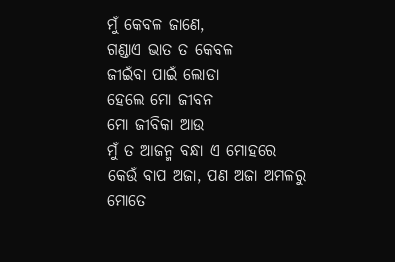ମୁଁ କେବଳ ଜାଣେ,
ଗଣ୍ଡାଏ ଭାତ ତ କେବଳ
ଜୀଇଁବା ପାଇଁ ଲୋଡା
ହେଲେ ମୋ ଜୀବନ
ମୋ ଜୀବିକା ଆଉ
ମୁଁ ତ ଆଜନ୍ମ ବନ୍ଧା ଏ ମୋହରେ
କେଉଁ ବାପ ଅଜା, ପଣ ଅଜା ଅମଳରୁ
ମୋତେ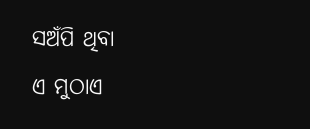ସଅଁପି ଥିବା
ଏ ମୁଠାଏ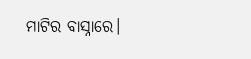ମାଟିର ବାସ୍ନାରେ।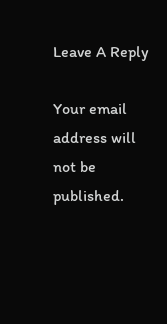Leave A Reply

Your email address will not be published.